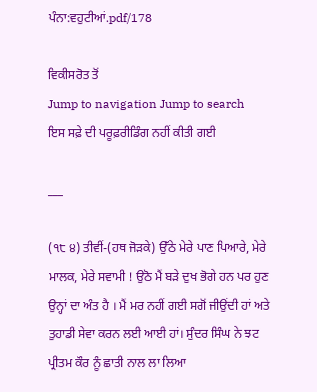ਪੰਨਾ:ਵਹੁਟੀਆਂ.pdf/178

ਵਿਕੀਸਰੋਤ ਤੋਂ
Jump to navigation Jump to search
ਇਸ ਸਫ਼ੇ ਦੀ ਪਰੂਫ਼ਰੀਡਿੰਗ ਨਹੀਂ ਕੀਤੀ ਗਈ

___

(੧੮ ੪) ਤੀਵੀਂ-(ਹਥ ਜੋੜਕੇ) ਉੱਠੇ ਮੇਰੇ ਪਾਣ ਪਿਆਰੇ, ਮੇਰੇ ਮਾਲਕ, ਮੇਰੇ ਸਵਾਮੀ ! ਉਠੋ ਮੈਂ ਬੜੇ ਦੁਖ ਭੋਗੇ ਹਨ ਪਰ ਹੁਣ ਉਨ੍ਹਾਂ ਦਾ ਅੰਤ ਹੈ । ਮੈਂ ਮਰ ਨਹੀਂ ਗਈ ਸਗੋਂ ਜੀਉਂਦੀ ਹਾਂ ਅਤੇ ਤੁਹਾਡੀ ਸੇਵਾ ਕਰਨ ਲਈ ਆਈ ਹਾਂ। ਸੁੰਦਰ ਸਿੰਘ ਨੇ ਝਟ ਪ੍ਰੀਤਮ ਕੌਰ ਨੂੰ ਛਾਤੀ ਨਾਲ ਲਾ ਲਿਆ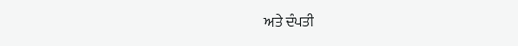ਅਤੇ ਦੰਪਤੀ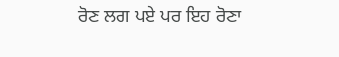ਰੋਣ ਲਗ ਪਏ ਪਰ ਇਹ ਰੋਣਾ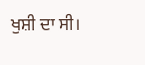ਖੁਸ਼ੀ ਦਾ ਸੀ।